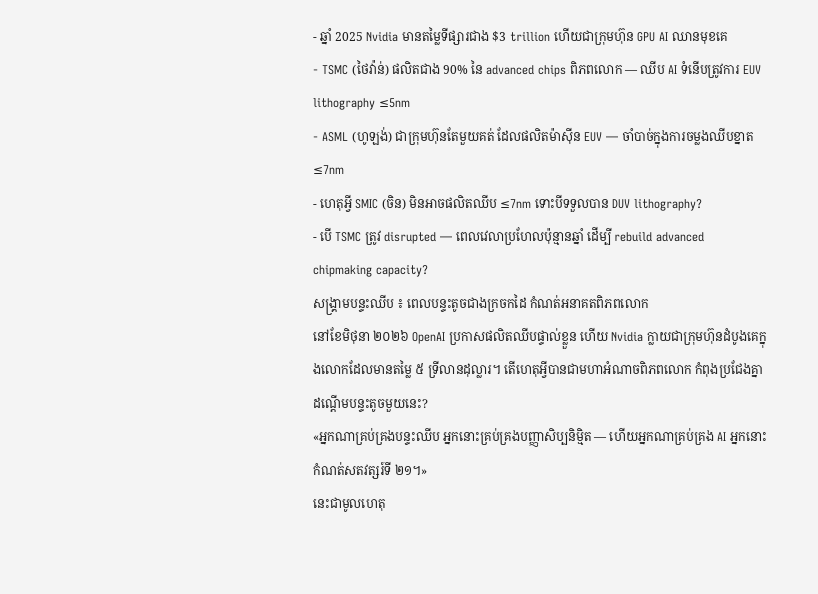- ឆ្នាំ 2025 Nvidia មានតម្លៃទីផ្សារជាង $3 trillion ហើយជាក្រុមហ៊ុន GPU AI ឈានមុខគេ
- TSMC (ថៃវ៉ាន់) ផលិតជាង 90% នៃ advanced chips ពិភពលោក — ឈីប AI ទំនើបត្រូវការ EUV lithography ≤5nm
- ASML (ហូឡង់) ជាក្រុមហ៊ុនតែមួយគត់ ដែលផលិតម៉ាស៊ីន EUV — ចាំបាច់ក្នុងការចម្លងឈីបខ្នាត ≤7nm
- ហេតុអ្វី SMIC (ចិន) មិនអាចផលិតឈីប ≤7nm ទោះបីទទួលបាន DUV lithography?
- បើ TSMC ត្រូវ disrupted — ពេលវេលាប្រហែលប៉ុន្មានឆ្នាំ ដើម្បី rebuild advanced chipmaking capacity?
សង្គ្រាមបន្ទះឈីប ៖ ពេលបន្ទះតូចជាងក្រចកដៃ កំណត់អនាគតពិភពលោក
នៅខែមិថុនា ២០២៦ OpenAI ប្រកាសផលិតឈីបផ្ទាល់ខ្លួន ហើយ Nvidia ក្លាយជាក្រុមហ៊ុនដំបូងគេក្នុងលោកដែលមានតម្លៃ ៥ ទ្រីលានដុល្លារ។ តើហេតុអ្វីបានជាមហាអំណាចពិភពលោក កំពុងប្រជែងគ្នាដណ្ដើមបន្ទះតូចមួយនេះ?
«អ្នកណាគ្រប់គ្រងបន្ទះឈីប អ្នកនោះគ្រប់គ្រងបញ្ញាសិប្បនិម្មិត — ហើយអ្នកណាគ្រប់គ្រង AI អ្នកនោះកំណត់សតវត្សរ៍ទី ២១។»
នេះជាមូលហេតុ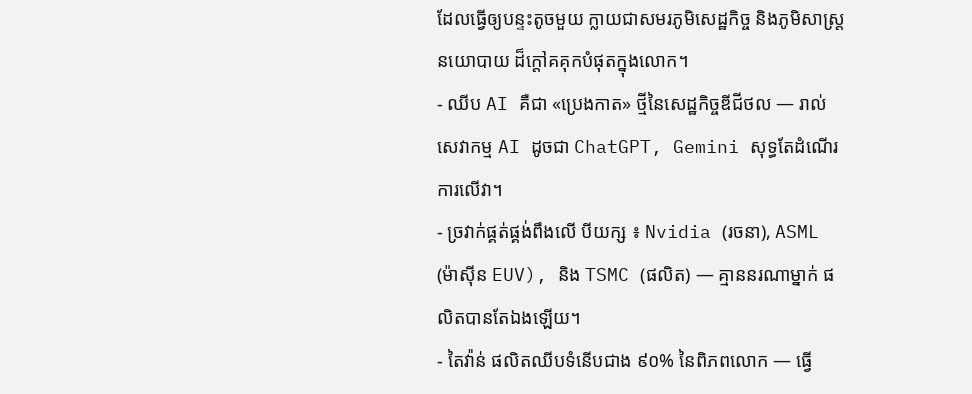ដែលធ្វើឲ្យបន្ទះតូចមួយ ក្លាយជាសមរភូមិសេដ្ឋកិច្ច និងភូមិសាស្ត្រនយោបាយ ដ៏ក្ដៅគគុកបំផុតក្នុងលោក។
- ឈីប AI គឺជា «ប្រេងកាត» ថ្មីនៃសេដ្ឋកិច្ចឌីជីថល — រាល់សេវាកម្ម AI ដូចជា ChatGPT, Gemini សុទ្ធតែដំណើរការលើវា។
- ច្រវាក់ផ្គត់ផ្គង់ពឹងលើ បីយក្ស ៖ Nvidia (រចនា), ASML (ម៉ាស៊ីន EUV), និង TSMC (ផលិត) — គ្មាននរណាម្នាក់ ផលិតបានតែឯងឡើយ។
- តៃវ៉ាន់ ផលិតឈីបទំនើបជាង ៩០% នៃពិភពលោក — ធ្វើ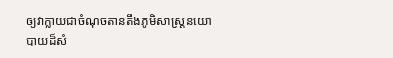ឲ្យវាក្លាយជាចំណុចតានតឹងភូមិសាស្ត្រនយោបាយដ៏សំ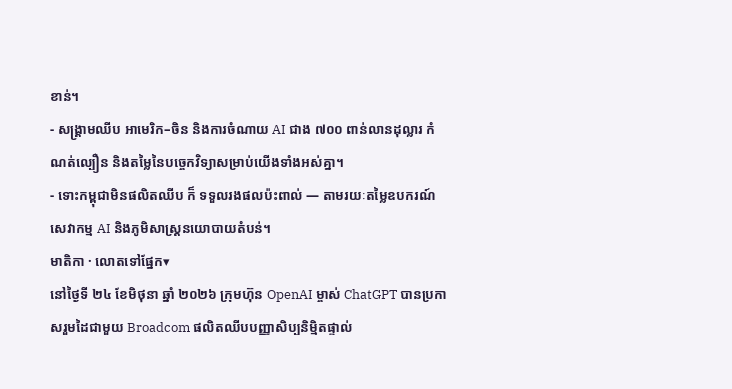ខាន់។
- សង្គ្រាមឈីប អាមេរិក–ចិន និងការចំណាយ AI ជាង ៧០០ ពាន់លានដុល្លារ កំណត់ល្បឿន និងតម្លៃនៃបច្ចេកវិទ្យាសម្រាប់យើងទាំងអស់គ្នា។
- ទោះកម្ពុជាមិនផលិតឈីប ក៏ ទទួលរងផលប៉ះពាល់ — តាមរយៈតម្លៃឧបករណ៍ សេវាកម្ម AI និងភូមិសាស្ត្រនយោបាយតំបន់។
មាតិកា · លោតទៅផ្នែក▾
នៅថ្ងៃទី ២៤ ខែមិថុនា ឆ្នាំ ២០២៦ ក្រុមហ៊ុន OpenAI ម្ចាស់ ChatGPT បានប្រកាសរួមដៃជាមួយ Broadcom ផលិតឈីបបញ្ញាសិប្បនិម្មិតផ្ទាល់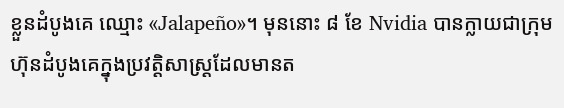ខ្លួនដំបូងគេ ឈ្មោះ «Jalapeño»។ មុននោះ ៨ ខែ Nvidia បានក្លាយជាក្រុមហ៊ុនដំបូងគេក្នុងប្រវត្តិសាស្ត្រដែលមានត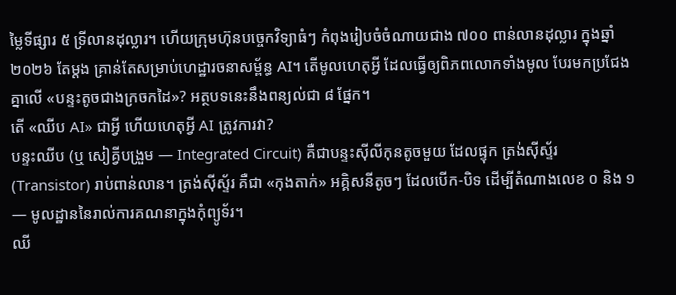ម្លៃទីផ្សារ ៥ ទ្រីលានដុល្លារ។ ហើយក្រុមហ៊ុនបច្ចេកវិទ្យាធំៗ កំពុងរៀបចំចំណាយជាង ៧០០ ពាន់លានដុល្លារ ក្នុងឆ្នាំ ២០២៦ តែម្ដង គ្រាន់តែសម្រាប់ហេដ្ឋារចនាសម្ព័ន្ធ AI។ តើមូលហេតុអ្វី ដែលធ្វើឲ្យពិភពលោកទាំងមូល បែរមកប្រជែងគ្នាលើ «បន្ទះតូចជាងក្រចកដៃ»? អត្ថបទនេះនឹងពន្យល់ជា ៨ ផ្នែក។
តើ «ឈីប AI» ជាអ្វី ហើយហេតុអ្វី AI ត្រូវការវា?
បន្ទះឈីប (ឬ សៀគ្វីបង្រួម — Integrated Circuit) គឺជាបន្ទះស៊ីលីកុនតូចមួយ ដែលផ្ទុក ត្រង់ស៊ីស្ទ័រ (Transistor) រាប់ពាន់លាន។ ត្រង់ស៊ីស្ទ័រ គឺជា «កុងតាក់» អគ្គិសនីតូចៗ ដែលបើក-បិទ ដើម្បីតំណាងលេខ ០ និង ១ — មូលដ្ឋាននៃរាល់ការគណនាក្នុងកុំព្យូទ័រ។
ឈី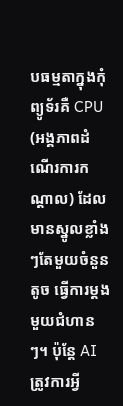បធម្មតាក្នុងកុំព្យូទ័រគឺ CPU (អង្គភាពដំណើរការកណ្ដាល) ដែលមានស្នូលខ្លាំងៗតែមួយចំនួនតូច ធ្វើការម្ដងមួយជំហានៗ។ ប៉ុន្តែ AI ត្រូវការអ្វី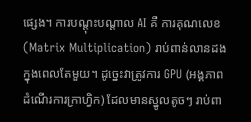ផ្សេង។ ការបណ្ដុះបណ្ដាល AI គឺ ការគុណលេខ (Matrix Multiplication) រាប់ពាន់លានដងក្នុងពេលតែមួយ។ ដូច្នេះវាត្រូវការ GPU (អង្គភាពដំណើរការក្រាហ្វិក) ដែលមានស្នូលតូចៗ រាប់ពា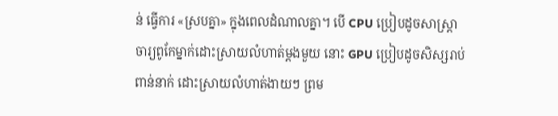ន់ ធ្វើការ «ស្របគ្នា» ក្នុងពេលដំណាលគ្នា។ បើ CPU ប្រៀបដូចសាស្ត្រាចារ្យពូកែម្នាក់ដោះស្រាយលំហាត់ម្ដងមួយ នោះ GPU ប្រៀបដូចសិស្សរាប់ពាន់នាក់ ដោះស្រាយលំហាត់ងាយៗ ព្រម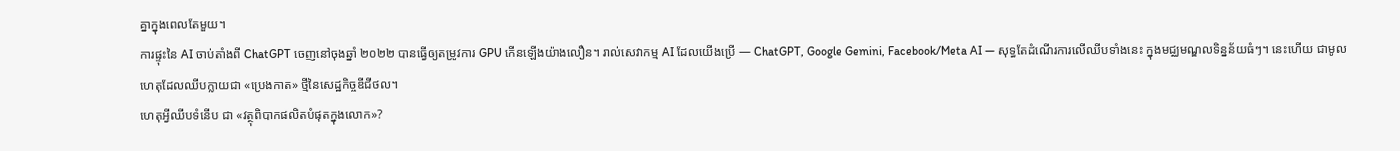គ្នាក្នុងពេលតែមួយ។
ការផ្ទុះនៃ AI ចាប់តាំងពី ChatGPT ចេញនៅចុងឆ្នាំ ២០២២ បានធ្វើឲ្យតម្រូវការ GPU កើនឡើងយ៉ាងលឿន។ រាល់សេវាកម្ម AI ដែលយើងប្រើ — ChatGPT, Google Gemini, Facebook/Meta AI — សុទ្ធតែដំណើរការលើឈីបទាំងនេះ ក្នុងមជ្ឈមណ្ឌលទិន្នន័យធំៗ។ នេះហើយ ជាមូលហេតុដែលឈីបក្លាយជា «ប្រេងកាត» ថ្មីនៃសេដ្ឋកិច្ចឌីជីថល។
ហេតុអ្វីឈីបទំនើប ជា «វត្ថុពិបាកផលិតបំផុតក្នុងលោក»?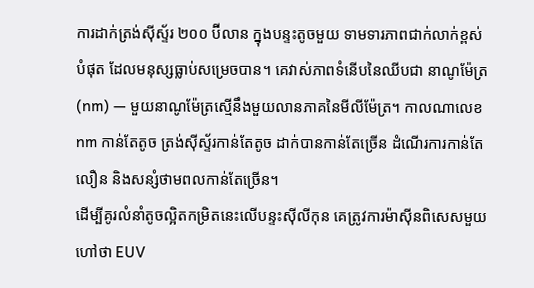ការដាក់ត្រង់ស៊ីស្ទ័រ ២០០ ប៊ីលាន ក្នុងបន្ទះតូចមួយ ទាមទារភាពជាក់លាក់ខ្ពស់បំផុត ដែលមនុស្សធ្លាប់សម្រេចបាន។ គេវាស់ភាពទំនើបនៃឈីបជា នាណូម៉ែត្រ (nm) — មួយនាណូម៉ែត្រស្មើនឹងមួយលានភាគនៃមីលីម៉ែត្រ។ កាលណាលេខ nm កាន់តែតូច ត្រង់ស៊ីស្ទ័រកាន់តែតូច ដាក់បានកាន់តែច្រើន ដំណើរការកាន់តែលឿន និងសន្សំថាមពលកាន់តែច្រើន។
ដើម្បីគូរលំនាំតូចល្អិតកម្រិតនេះលើបន្ទះស៊ីលីកុន គេត្រូវការម៉ាស៊ីនពិសេសមួយ ហៅថា EUV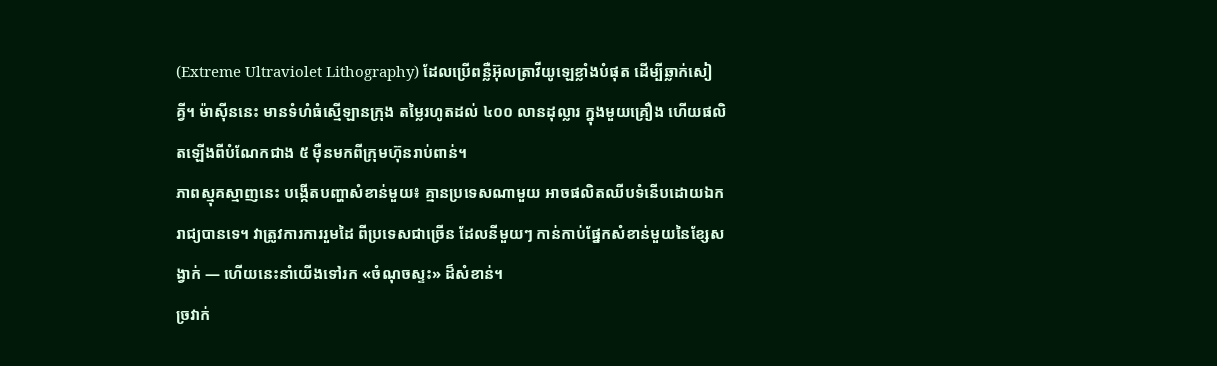(Extreme Ultraviolet Lithography) ដែលប្រើពន្លឺអ៊ុលត្រាវីយូឡេខ្លាំងបំផុត ដើម្បីឆ្លាក់សៀគ្វី។ ម៉ាស៊ីននេះ មានទំហំធំស្មើឡានក្រុង តម្លៃរហូតដល់ ៤០០ លានដុល្លារ ក្នុងមួយគ្រឿង ហើយផលិតឡើងពីបំណែកជាង ៥ ម៉ឺនមកពីក្រុមហ៊ុនរាប់ពាន់។
ភាពស្មុគស្មាញនេះ បង្កើតបញ្ហាសំខាន់មួយ៖ គ្មានប្រទេសណាមួយ អាចផលិតឈីបទំនើបដោយឯករាជ្យបានទេ។ វាត្រូវការការរួមដៃ ពីប្រទេសជាច្រើន ដែលនីមួយៗ កាន់កាប់ផ្នែកសំខាន់មួយនៃខ្សែសង្វាក់ — ហើយនេះនាំយើងទៅរក «ចំណុចស្ទះ» ដ៏សំខាន់។
ច្រវាក់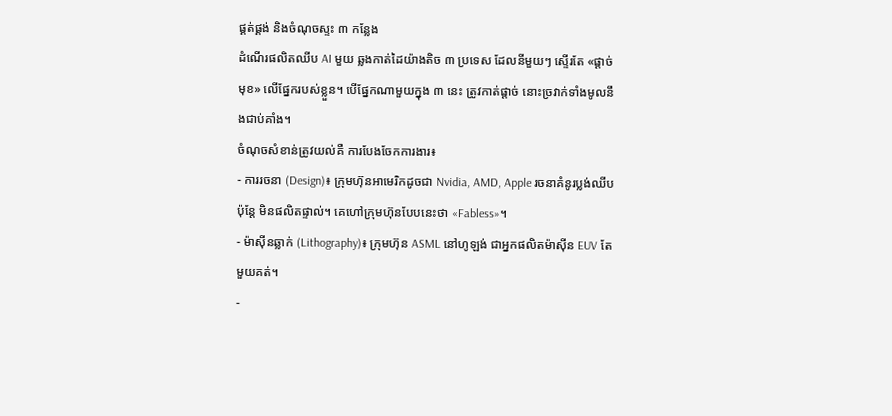ផ្គត់ផ្គង់ និងចំណុចស្ទះ ៣ កន្លែង
ដំណើរផលិតឈីប AI មួយ ឆ្លងកាត់ដៃយ៉ាងតិច ៣ ប្រទេស ដែលនីមួយៗ ស្ទើរតែ «ផ្ដាច់មុខ» លើផ្នែករបស់ខ្លួន។ បើផ្នែកណាមួយក្នុង ៣ នេះ ត្រូវកាត់ផ្ដាច់ នោះច្រវាក់ទាំងមូលនឹងជាប់គាំង។
ចំណុចសំខាន់ត្រូវយល់គឺ ការបែងចែកការងារ៖
- ការរចនា (Design)៖ ក្រុមហ៊ុនអាមេរិកដូចជា Nvidia, AMD, Apple រចនាគំនូរប្លង់ឈីប ប៉ុន្តែ មិនផលិតផ្ទាល់។ គេហៅក្រុមហ៊ុនបែបនេះថា «Fabless»។
- ម៉ាស៊ីនឆ្លាក់ (Lithography)៖ ក្រុមហ៊ុន ASML នៅហូឡង់ ជាអ្នកផលិតម៉ាស៊ីន EUV តែមួយគត់។
-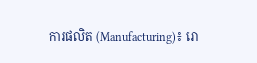ការផលិត (Manufacturing)៖ រោ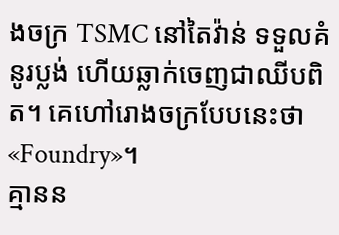ងចក្រ TSMC នៅតៃវ៉ាន់ ទទួលគំនូរប្លង់ ហើយឆ្លាក់ចេញជាឈីបពិត។ គេហៅរោងចក្របែបនេះថា «Foundry»។
គ្មានន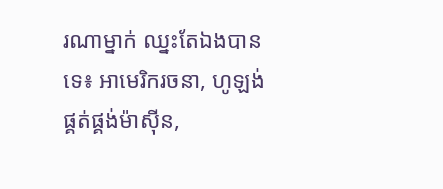រណាម្នាក់ ឈ្នះតែឯងបានទេ៖ អាមេរិករចនា, ហូឡង់ផ្គត់ផ្គង់ម៉ាស៊ីន,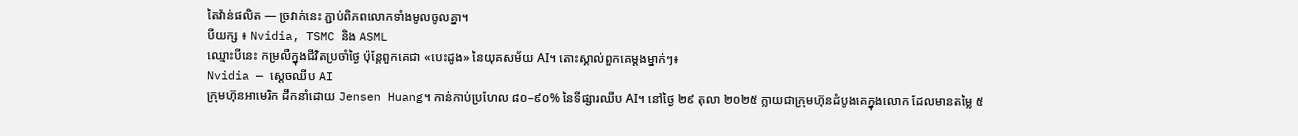តៃវ៉ាន់ផលិត — ច្រវាក់នេះ ភ្ជាប់ពិភពលោកទាំងមូលចូលគ្នា។
បីយក្ស ៖ Nvidia, TSMC និង ASML
ឈ្មោះបីនេះ កម្រលឺក្នុងជីវិតប្រចាំថ្ងៃ ប៉ុន្តែពួកគេជា «បេះដូង» នៃយុគសម័យ AI។ តោះស្គាល់ពួកគេម្ដងម្នាក់ៗ៖
Nvidia — ស្ដេចឈីប AI
ក្រុមហ៊ុនអាមេរិក ដឹកនាំដោយ Jensen Huang។ កាន់កាប់ប្រហែល ៨០–៩០% នៃទីផ្សារឈីប AI។ នៅថ្ងៃ ២៩ តុលា ២០២៥ ក្លាយជាក្រុមហ៊ុនដំបូងគេក្នុងលោក ដែលមានតម្លៃ ៥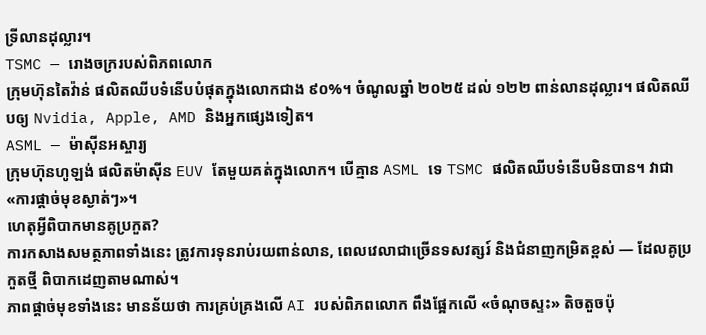ទ្រីលានដុល្លារ។
TSMC — រោងចក្ររបស់ពិភពលោក
ក្រុមហ៊ុនតៃវ៉ាន់ ផលិតឈីបទំនើបបំផុតក្នុងលោកជាង ៩០%។ ចំណូលឆ្នាំ ២០២៥ ដល់ ១២២ ពាន់លានដុល្លារ។ ផលិតឈីបឲ្យ Nvidia, Apple, AMD និងអ្នកផ្សេងទៀត។
ASML — ម៉ាស៊ីនអស្ចារ្យ
ក្រុមហ៊ុនហូឡង់ ផលិតម៉ាស៊ីន EUV តែមួយគត់ក្នុងលោក។ បើគ្មាន ASML ទេ TSMC ផលិតឈីបទំនើបមិនបាន។ វាជា «ការផ្ដាច់មុខស្ងាត់ៗ»។
ហេតុអ្វីពិបាកមានគូប្រកួត?
ការកសាងសមត្ថភាពទាំងនេះ ត្រូវការទុនរាប់រយពាន់លាន, ពេលវេលាជាច្រើនទសវត្សរ៍ និងជំនាញកម្រិតខ្ពស់ — ដែលគូប្រកួតថ្មី ពិបាកដេញតាមណាស់។
ភាពផ្ដាច់មុខទាំងនេះ មានន័យថា ការគ្រប់គ្រងលើ AI របស់ពិភពលោក ពឹងផ្អែកលើ «ចំណុចស្ទះ» តិចតួចប៉ុ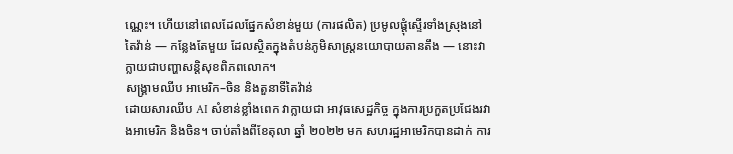ណ្ណេះ។ ហើយនៅពេលដែលផ្នែកសំខាន់មួយ (ការផលិត) ប្រមូលផ្ដុំស្ទើរទាំងស្រុងនៅ តៃវ៉ាន់ — កន្លែងតែមួយ ដែលស្ថិតក្នុងតំបន់ភូមិសាស្ត្រនយោបាយតានតឹង — នោះវាក្លាយជាបញ្ហាសន្តិសុខពិភពលោក។
សង្គ្រាមឈីប អាមេរិក–ចិន និងតួនាទីតៃវ៉ាន់
ដោយសារឈីប AI សំខាន់ខ្លាំងពេក វាក្លាយជា អាវុធសេដ្ឋកិច្ច ក្នុងការប្រកួតប្រជែងរវាងអាមេរិក និងចិន។ ចាប់តាំងពីខែតុលា ឆ្នាំ ២០២២ មក សហរដ្ឋអាមេរិកបានដាក់ ការ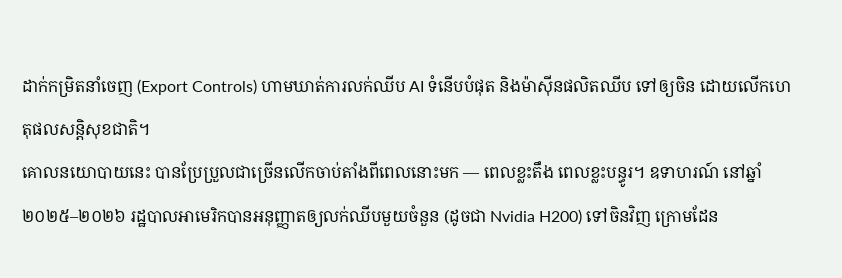ដាក់កម្រិតនាំចេញ (Export Controls) ហាមឃាត់ការលក់ឈីប AI ទំនើបបំផុត និងម៉ាស៊ីនផលិតឈីប ទៅឲ្យចិន ដោយលើកហេតុផលសន្តិសុខជាតិ។
គោលនយោបាយនេះ បានប្រែប្រួលជាច្រើនលើកចាប់តាំងពីពេលនោះមក — ពេលខ្លះតឹង ពេលខ្លះបន្ធូរ។ ឧទាហរណ៍ នៅឆ្នាំ ២០២៥–២០២៦ រដ្ឋបាលអាមេរិកបានអនុញ្ញាតឲ្យលក់ឈីបមួយចំនួន (ដូចជា Nvidia H200) ទៅចិនវិញ ក្រោមដែន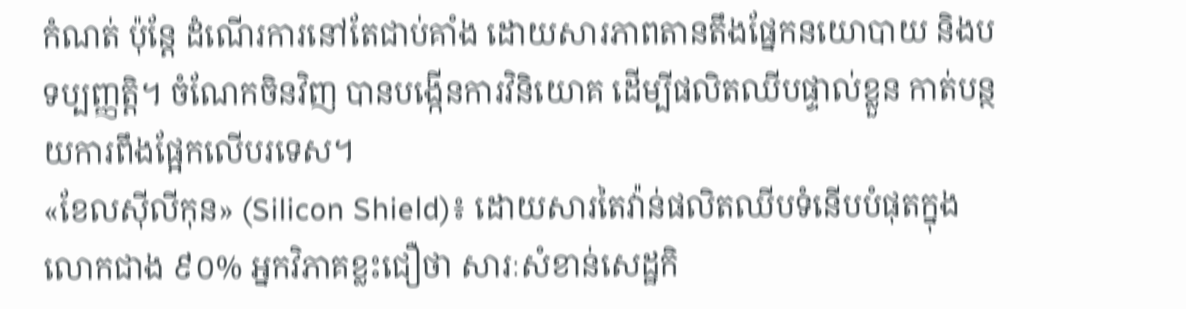កំណត់ ប៉ុន្តែ ដំណើរការនៅតែជាប់គាំង ដោយសារភាពតានតឹងផ្នែកនយោបាយ និងបទប្បញ្ញត្តិ។ ចំណែកចិនវិញ បានបង្កើនការវិនិយោគ ដើម្បីផលិតឈីបផ្ទាល់ខ្លួន កាត់បន្ថយការពឹងផ្អែកលើបរទេស។
«ខែលស៊ីលីកុន» (Silicon Shield)៖ ដោយសារតៃវ៉ាន់ផលិតឈីបទំនើបបំផុតក្នុងលោកជាង ៩០% អ្នកវិភាគខ្លះជឿថា សារៈសំខាន់សេដ្ឋកិ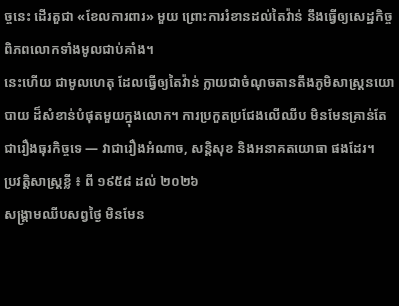ច្ចនេះ ដើរតួជា «ខែលការពារ» មួយ ព្រោះការរំខានដល់តៃវ៉ាន់ នឹងធ្វើឲ្យសេដ្ឋកិច្ចពិភពលោកទាំងមូលជាប់គាំង។
នេះហើយ ជាមូលហេតុ ដែលធ្វើឲ្យតៃវ៉ាន់ ក្លាយជាចំណុចតានតឹងភូមិសាស្ត្រនយោបាយ ដ៏សំខាន់បំផុតមួយក្នុងលោក។ ការប្រកួតប្រជែងលើឈីប មិនមែនគ្រាន់តែជារឿងធុរកិច្ចទេ — វាជារឿងអំណាច, សន្តិសុខ និងអនាគតយោធា ផងដែរ។
ប្រវត្តិសាស្ត្រខ្លី ៖ ពី ១៩៥៨ ដល់ ២០២៦
សង្គ្រាមឈីបសព្វថ្ងៃ មិនមែន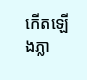កើតឡើងភ្លា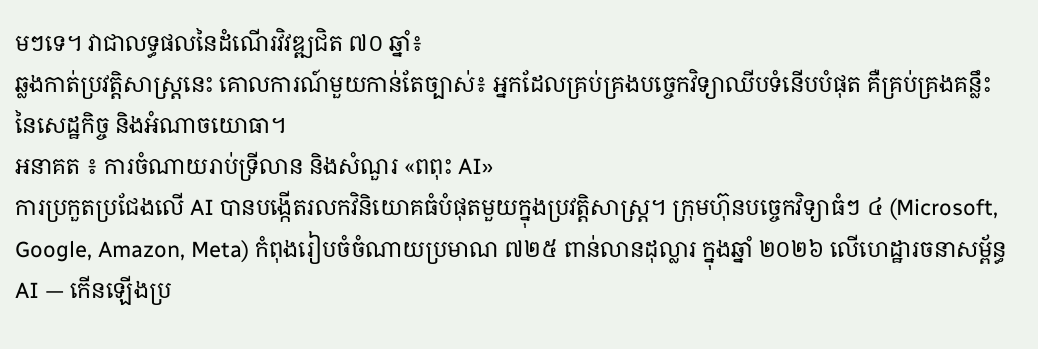មៗទេ។ វាជាលទ្ធផលនៃដំណើរវិវឌ្ឍជិត ៧០ ឆ្នាំ៖
ឆ្លងកាត់ប្រវត្តិសាស្ត្រនេះ គោលការណ៍មួយកាន់តែច្បាស់៖ អ្នកដែលគ្រប់គ្រងបច្ចេកវិទ្យាឈីបទំនើបបំផុត គឺគ្រប់គ្រងគន្លឹះនៃសេដ្ឋកិច្ច និងអំណាចយោធា។
អនាគត ៖ ការចំណាយរាប់ទ្រីលាន និងសំណួរ «ពពុះ AI»
ការប្រកួតប្រជែងលើ AI បានបង្កើតរលកវិនិយោគធំបំផុតមួយក្នុងប្រវត្តិសាស្ត្រ។ ក្រុមហ៊ុនបច្ចេកវិទ្យាធំៗ ៤ (Microsoft, Google, Amazon, Meta) កំពុងរៀបចំចំណាយប្រមាណ ៧២៥ ពាន់លានដុល្លារ ក្នុងឆ្នាំ ២០២៦ លើហេដ្ឋារចនាសម្ព័ន្ធ AI — កើនឡើងប្រ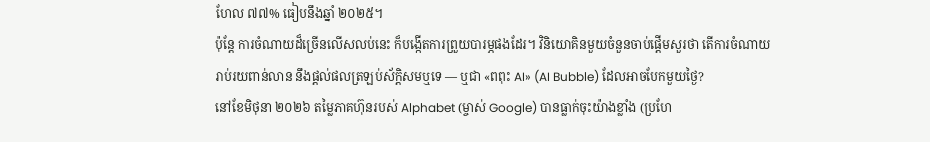ហែល ៧៧% ធៀបនឹងឆ្នាំ ២០២៥។
ប៉ុន្តែ ការចំណាយដ៏ច្រើនលើសលប់នេះ ក៏បង្កើតការព្រួយបារម្ភផងដែរ។ វិនិយោគិនមួយចំនួនចាប់ផ្ដើមសួរថា តើការចំណាយរាប់រយពាន់លាន នឹងផ្ដល់ផលត្រឡប់ស័ក្ដិសមឬទេ — ឬជា «ពពុះ AI» (AI Bubble) ដែលអាចបែកមួយថ្ងៃ?
នៅខែមិថុនា ២០២៦ តម្លៃភាគហ៊ុនរបស់ Alphabet (ម្ចាស់ Google) បានធ្លាក់ចុះយ៉ាងខ្លាំង (ប្រហែ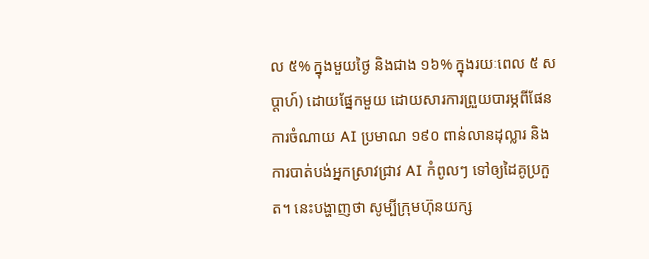ល ៥% ក្នុងមួយថ្ងៃ និងជាង ១៦% ក្នុងរយៈពេល ៥ សប្ដាហ៍) ដោយផ្នែកមួយ ដោយសារការព្រួយបារម្ភពីផែនការចំណាយ AI ប្រមាណ ១៩០ ពាន់លានដុល្លារ និងការបាត់បង់អ្នកស្រាវជ្រាវ AI កំពូលៗ ទៅឲ្យដៃគូប្រកួត។ នេះបង្ហាញថា សូម្បីក្រុមហ៊ុនយក្ស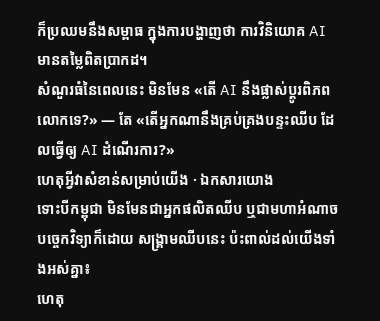ក៏ប្រឈមនឹងសម្ពាធ ក្នុងការបង្ហាញថា ការវិនិយោគ AI មានតម្លៃពិតប្រាកដ។
សំណួរធំនៃពេលនេះ មិនមែន «តើ AI នឹងផ្លាស់ប្ដូរពិភពលោកទេ?» — តែ «តើអ្នកណានឹងគ្រប់គ្រងបន្ទះឈីប ដែលធ្វើឲ្យ AI ដំណើរការ?»
ហេតុអ្វីវាសំខាន់សម្រាប់យើង · ឯកសារយោង
ទោះបីកម្ពុជា មិនមែនជាអ្នកផលិតឈីប ឬជាមហាអំណាចបច្ចេកវិទ្យាក៏ដោយ សង្គ្រាមឈីបនេះ ប៉ះពាល់ដល់យើងទាំងអស់គ្នា៖
ហេតុ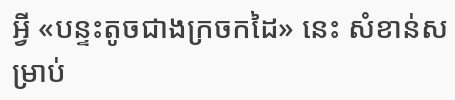អ្វី «បន្ទះតូចជាងក្រចកដៃ» នេះ សំខាន់សម្រាប់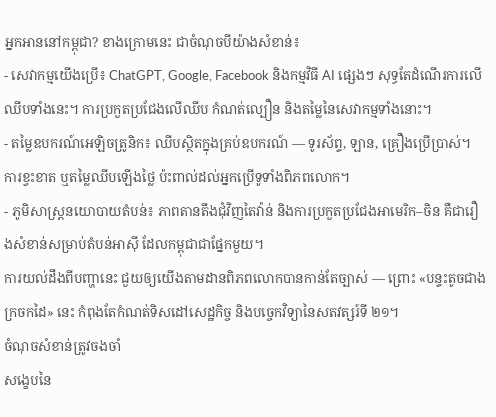អ្នកអាននៅកម្ពុជា? ខាងក្រោមនេះ ជាចំណុចបីយ៉ាងសំខាន់៖
- សេវាកម្មយើងប្រើ៖ ChatGPT, Google, Facebook និងកម្មវិធី AI ផ្សេងៗ សុទ្ធតែដំណើរការលើឈីបទាំងនេះ។ ការប្រកួតប្រជែងលើឈីប កំណត់ល្បឿន និងតម្លៃនៃសេវាកម្មទាំងនោះ។
- តម្លៃឧបករណ៍អេឡិចត្រូនិក៖ ឈីបស្ថិតក្នុងគ្រប់ឧបករណ៍ — ទូរស័ព្ទ, ឡាន, គ្រឿងប្រើប្រាស់។ ការខ្វះខាត ឬតម្លៃឈីបឡើងថ្លៃ ប៉ះពាល់ដល់អ្នកប្រើទូទាំងពិភពលោក។
- ភូមិសាស្ត្រនយោបាយតំបន់៖ ភាពតានតឹងជុំវិញតៃវ៉ាន់ និងការប្រកួតប្រជែងអាមេរិក–ចិន គឺជារឿងសំខាន់សម្រាប់តំបន់អាស៊ី ដែលកម្ពុជាជាផ្នែកមួយ។
ការយល់ដឹងពីបញ្ហានេះ ជួយឲ្យយើងតាមដានពិភពលោកបានកាន់តែច្បាស់ — ព្រោះ «បន្ទះតូចជាងក្រចកដៃ» នេះ កំពុងតែកំណត់ទិសដៅសេដ្ឋកិច្ច និងបច្ចេកវិទ្យានៃសតវត្សរ៍ទី ២១។
ចំណុចសំខាន់ត្រូវចងចាំ
សង្ខេបនៃ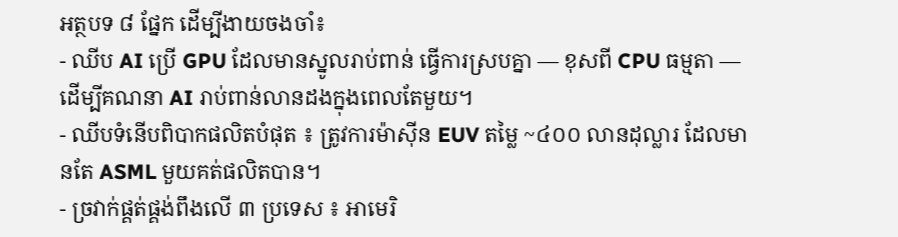អត្ថបទ ៨ ផ្នែក ដើម្បីងាយចងចាំ៖
- ឈីប AI ប្រើ GPU ដែលមានស្នូលរាប់ពាន់ ធ្វើការស្របគ្នា — ខុសពី CPU ធម្មតា — ដើម្បីគណនា AI រាប់ពាន់លានដងក្នុងពេលតែមួយ។
- ឈីបទំនើបពិបាកផលិតបំផុត ៖ ត្រូវការម៉ាស៊ីន EUV តម្លៃ ~៤០០ លានដុល្លារ ដែលមានតែ ASML មួយគត់ផលិតបាន។
- ច្រវាក់ផ្គត់ផ្គង់ពឹងលើ ៣ ប្រទេស ៖ អាមេរិ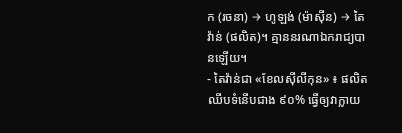ក (រចនា) → ហូឡង់ (ម៉ាស៊ីន) → តៃវ៉ាន់ (ផលិត)។ គ្មាននរណាឯករាជ្យបានឡើយ។
- តៃវ៉ាន់ជា «ខែលស៊ីលីកុន» ៖ ផលិតឈីបទំនើបជាង ៩០% ធ្វើឲ្យវាក្លាយ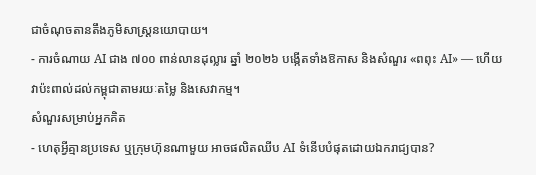ជាចំណុចតានតឹងភូមិសាស្ត្រនយោបាយ។
- ការចំណាយ AI ជាង ៧០០ ពាន់លានដុល្លារ ឆ្នាំ ២០២៦ បង្កើតទាំងឱកាស និងសំណួរ «ពពុះ AI» — ហើយវាប៉ះពាល់ដល់កម្ពុជាតាមរយៈតម្លៃ និងសេវាកម្ម។
សំណួរសម្រាប់អ្នកគិត
- ហេតុអ្វីគ្មានប្រទេស ឬក្រុមហ៊ុនណាមួយ អាចផលិតឈីប AI ទំនើបបំផុតដោយឯករាជ្យបាន?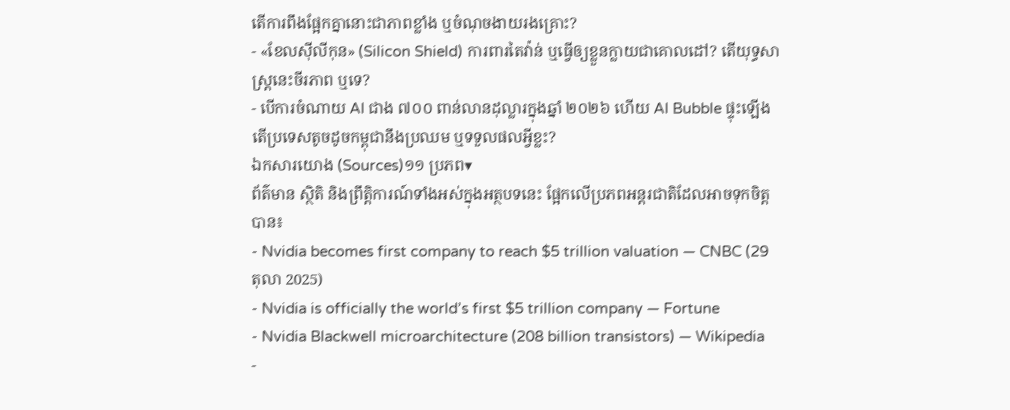តើការពឹងផ្អែកគ្នានោះជាភាពខ្លាំង ឬចំណុចងាយរងគ្រោះ?
- «ខែលស៊ីលីកុន» (Silicon Shield) ការពារតៃវ៉ាន់ ឬធ្វើឲ្យខ្លួនក្លាយជាគោលដៅ? តើយុទ្ធសាស្ត្រនេះចីរភាព ឬទេ?
- បើការចំណាយ AI ជាង ៧០០ ពាន់លានដុល្លារក្នុងឆ្នាំ ២០២៦ ហើយ AI Bubble ផ្ទុះឡើង តើប្រទេសតូចដូចកម្ពុជានឹងប្រឈម ឬទទួលផលអ្វីខ្លះ?
ឯកសារយោង (Sources)១១ ប្រភព▾
ព័ត៌មាន ស្ថិតិ និងព្រឹត្តិការណ៍ទាំងអស់ក្នុងអត្ថបទនេះ ផ្អែកលើប្រភពអន្តរជាតិដែលអាចទុកចិត្តបាន៖
- Nvidia becomes first company to reach $5 trillion valuation — CNBC (29 តុលា 2025)
- Nvidia is officially the world’s first $5 trillion company — Fortune
- Nvidia Blackwell microarchitecture (208 billion transistors) — Wikipedia
-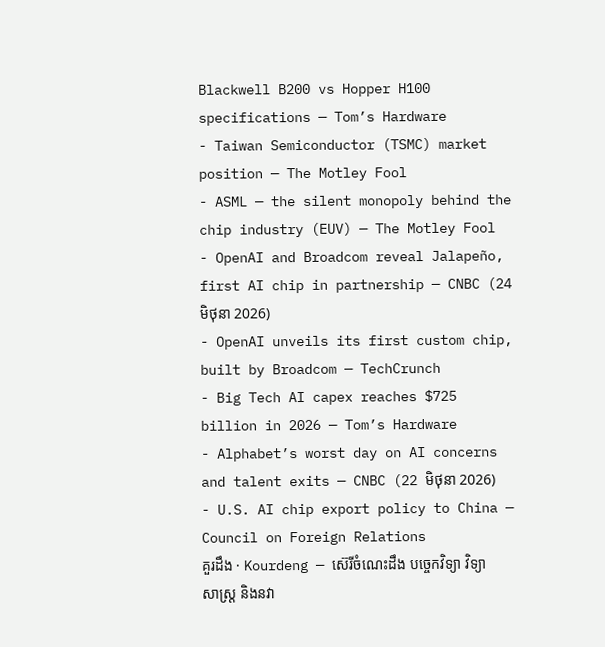Blackwell B200 vs Hopper H100 specifications — Tom’s Hardware
- Taiwan Semiconductor (TSMC) market position — The Motley Fool
- ASML — the silent monopoly behind the chip industry (EUV) — The Motley Fool
- OpenAI and Broadcom reveal Jalapeño, first AI chip in partnership — CNBC (24 មិថុនា 2026)
- OpenAI unveils its first custom chip, built by Broadcom — TechCrunch
- Big Tech AI capex reaches $725 billion in 2026 — Tom’s Hardware
- Alphabet’s worst day on AI concerns and talent exits — CNBC (22 មិថុនា 2026)
- U.S. AI chip export policy to China — Council on Foreign Relations
គួរដឹង · Kourdeng — ស៊េរីចំណេះដឹង បច្ចេកវិទ្យា វិទ្យាសាស្ត្រ និងនវា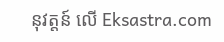នុវត្តន៍ លើ Eksastra.com